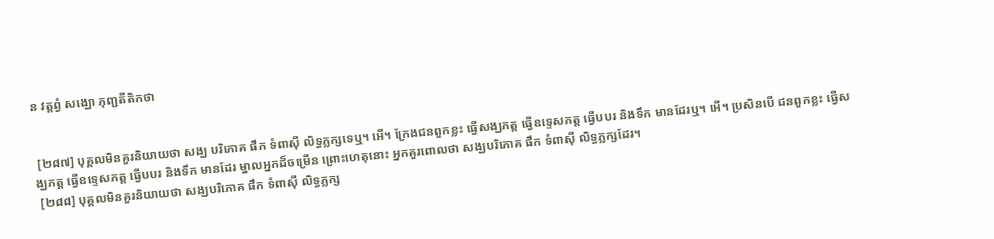ន វត្តព្វំ សង្ឃោ ភុញ្ជតីតិកថា


 [២៨៧] បុគ្គលមិនគួរនិយាយថា សង្ឃ បរិភោគ ផឹក ទំពាស៊ី លិទ្ធភ្លក្សទេឬ។ អើ។ ក្រែងជនពួកខ្លះ ធ្វើសង្ឃភត្ត ធ្វើឧទ្ទេសភត្ត ធ្វើបបរ និងទឹក មានដែរឬ។ អើ។ ប្រសិនបើ ជនពួកខ្លះ ធ្វើសង្ឃភត្ត ធ្វើឧទ្ទេសភត្ត ធ្វើបបរ និងទឹក មានដែរ ម្នាលអ្នកដ៏ចម្រើន ព្រោះហេតុនោះ អ្នកគួរពោលថា សង្ឃបរិភោគ ផឹក ទំពាស៊ី លិទ្ធភ្លក្សដែរ។
 [២៨៨] បុគ្គលមិនគួរនិយាយថា សង្ឃបរិភោគ ផឹក ទំពាស៊ី លិទ្ធភ្លក្ស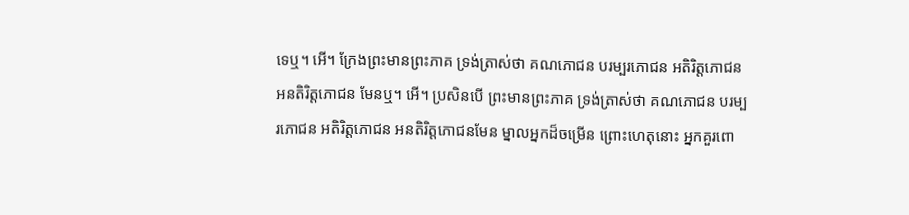ទេឬ។ អើ។ ក្រែងព្រះមានព្រះភាគ ទ្រង់ត្រាស់ថា គណភោជន បរម្បរភោជន អតិរិត្តភោជន អនតិរិត្តភោជន មែនឬ។ អើ។ ប្រសិនបើ ព្រះមានព្រះភាគ ទ្រង់ត្រាស់ថា គណភោជន បរម្បរភោជន អតិរិត្តភោជន អនតិរិត្តភោជនមែន ម្នាលអ្នកដ៏ចម្រើន ព្រោះហេតុនោះ អ្នកគួរពោ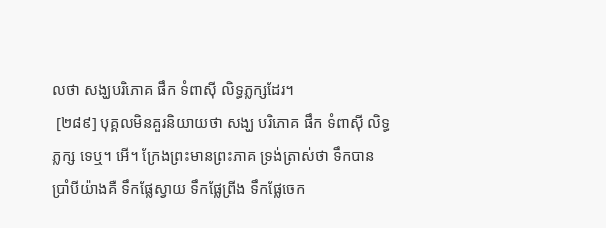លថា សង្ឃបរិភោគ ផឹក ទំពាស៊ី លិទ្ធភ្លក្សដែរ។
 [២៨៩] បុគ្គលមិនគួរនិយាយថា សង្ឃ បរិភោគ ផឹក ទំពាស៊ី លិទ្ធភ្លក្ស ទេឬ។ អើ។ ក្រែងព្រះមានព្រះភាគ ទ្រង់ត្រាស់ថា ទឹកបាន ប្រាំបីយ៉ាងគឺ ទឹកផ្លែស្វាយ ទឹកផ្លែព្រីង ទឹកផ្លែចេក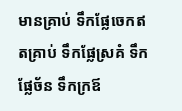មានគ្រាប់ ទឹកផ្លែចេកឥតគ្រាប់ ទឹកផ្លែស្រគំ ទឹកផ្លែច័ន ទឹកក្រឪ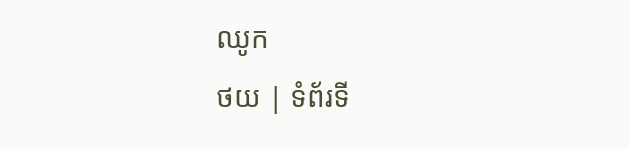ឈូក
ថយ | ទំព័រទី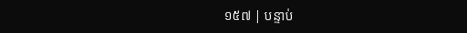១៥៧ | បន្ទាប់